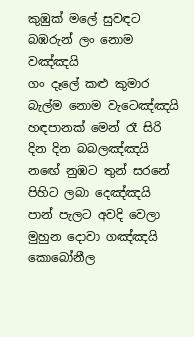කුඹුක් මලේ සුවඳට බඹරුන් ලං නොම වඤ්ඤයි
ගං දෑලේ කළු කුමාර බැල්ම නොම වැටෙඤ්ඤයි
හඳපානක් මෙන් රෑ සිරි දින දින බබලඤ්ඤයි
නඟේ නුඹට තුන් සරනේ පිහිට ලබා දෙඤ්ඤයි
පාන් පැලට අවදි වෙලා මුහුන දොවා ගඤ්ඤයි
කොබෝනීල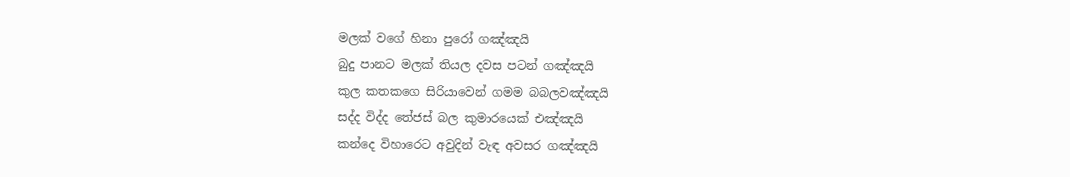මලක් වගේ හිනා පුරෝ ගඤ්ඤයි
බුදු පානට මලක් තියල දවස පටන් ගඤ්ඤයි
කුල කතකගෙ සිරියාවෙන් ගමම බබලවඤ්ඤයි
සද්ද විද්ද තේජස් බල කුමාරයෙක් එඤ්ඤයි
කන්දෙ විහාරෙට අවුදින් වැඳ අවසර ගඤ්ඤයි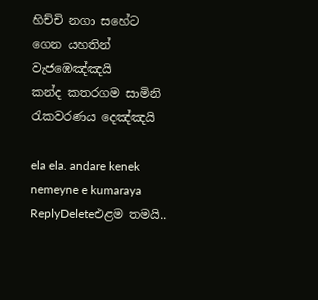හිච්චි නගා සහේට ගෙන යහතින් වැජඹෙඤ්ඤයි
කන්ද කතරගම සාමිනි රැකවරණය දෙඤ්ඤයි

ela ela. andare kenek nemeyne e kumaraya
ReplyDeleteඑළම තමයි..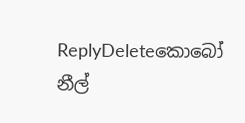ReplyDeleteකොබෝ නීල්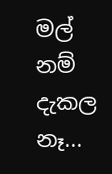මල් නම් දැකල නෑ...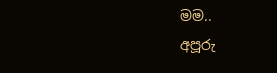මම..
අපූරු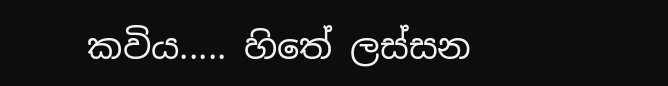කවිය..... හිතේ ලස්සන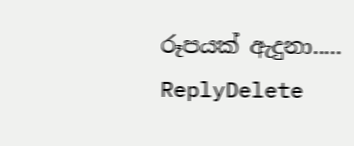රූපයක් ඇදුනා.....
ReplyDelete